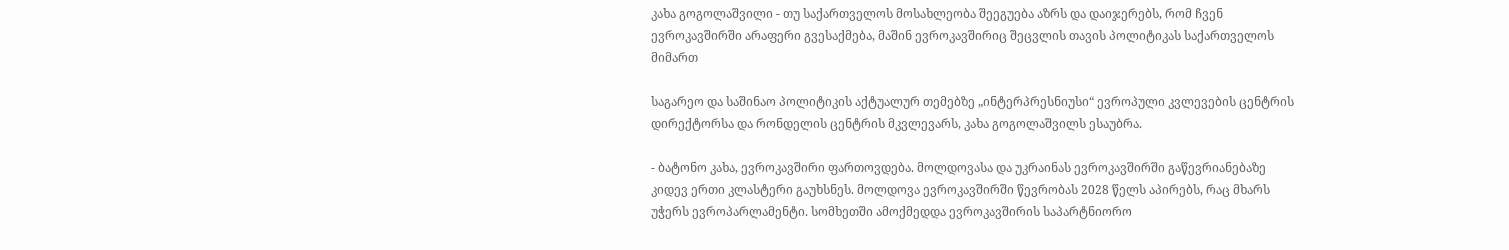კახა გოგოლაშვილი - თუ საქართველოს მოსახლეობა შეეგუება აზრს და დაიჯერებს, რომ ჩვენ ევროკავშირში არაფერი გვესაქმება, მაშინ ევროკავშირიც შეცვლის თავის პოლიტიკას საქართველოს მიმართ

საგარეო და საშინაო პოლიტიკის აქტუალურ თემებზე „ინტერპრესნიუსი“ ევროპული კვლევების ცენტრის დირექტორსა და რონდელის ცენტრის მკვლევარს, კახა გოგოლაშვილს ესაუბრა.

- ბატონო კახა, ევროკავშირი ფართოვდება. მოლდოვასა და უკრაინას ევროკავშირში გაწევრიანებაზე კიდევ ერთი კლასტერი გაუხსნეს. მოლდოვა ევროკავშირში წევრობას 2028 წელს აპირებს, რაც მხარს უჭერს ევროპარლამენტი. სომხეთში ამოქმედდა ევროკავშირის საპარტნიორო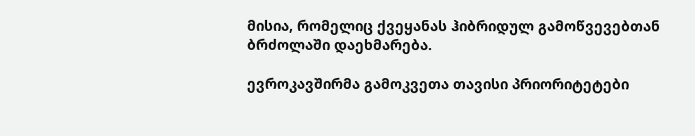მისია, რომელიც ქვეყანას ჰიბრიდულ გამოწვევებთან ბრძოლაში დაეხმარება.

ევროკავშირმა გამოკვეთა თავისი პრიორიტეტები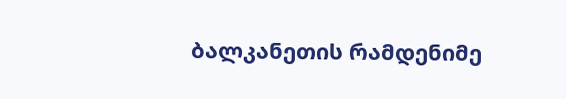ბალკანეთის რამდენიმე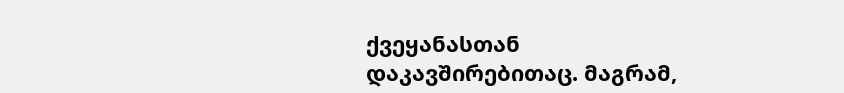ქვეყანასთან დაკავშირებითაც. მაგრამ,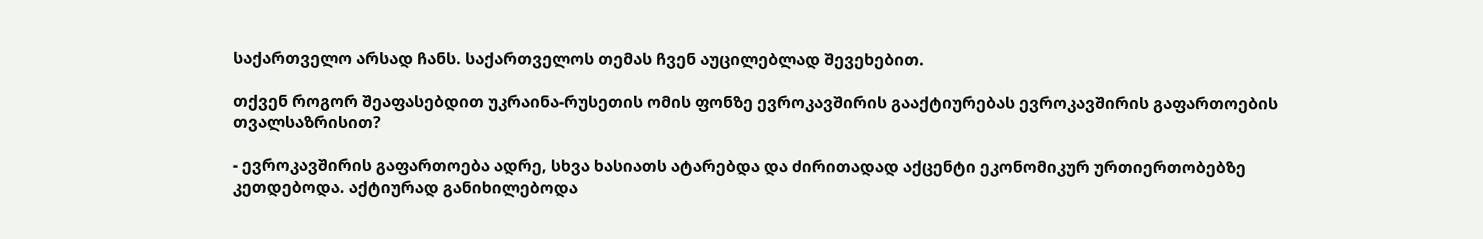საქართველო არსად ჩანს. საქართველოს თემას ჩვენ აუცილებლად შევეხებით.

თქვენ როგორ შეაფასებდით უკრაინა-რუსეთის ომის ფონზე ევროკავშირის გააქტიურებას ევროკავშირის გაფართოების თვალსაზრისით?

- ევროკავშირის გაფართოება ადრე, სხვა ხასიათს ატარებდა და ძირითადად აქცენტი ეკონომიკურ ურთიერთობებზე კეთდებოდა. აქტიურად განიხილებოდა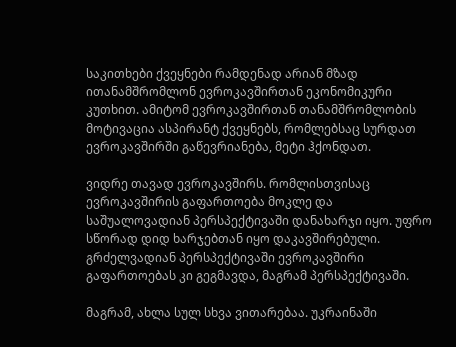საკითხები ქვეყნები რამდენად არიან მზად ითანამშრომლონ ევროკავშირთან ეკონომიკური კუთხით. ამიტომ ევროკავშირთან თანამშრომლობის მოტივაცია ასპირანტ ქვეყნებს, რომლებსაც სურდათ ევროკავშირში გაწევრიანება, მეტი ჰქონდათ.

ვიდრე თავად ევროკავშირს. რომლისთვისაც ევროკავშირის გაფართოება მოკლე და საშუალოვადიან პერსპექტივაში დანახარჯი იყო. უფრო სწორად დიდ ხარჯებთან იყო დაკავშირებული. გრძელვადიან პერსპექტივაში ევროკავშირი გაფართოებას კი გეგმავდა, მაგრამ პერსპექტივაში.

მაგრამ, ახლა სულ სხვა ვითარებაა. უკრაინაში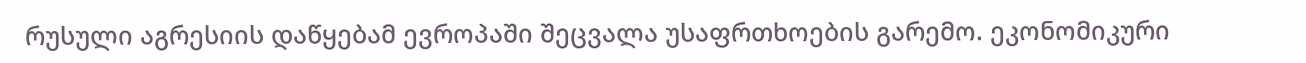რუსული აგრესიის დაწყებამ ევროპაში შეცვალა უსაფრთხოების გარემო. ეკონომიკური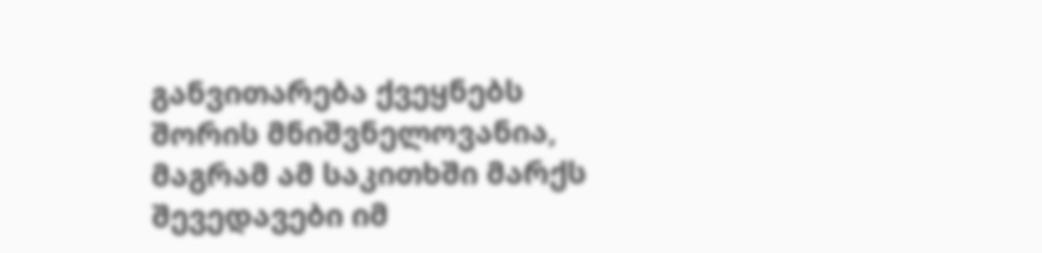განვითარება ქვეყნებს შორის მნიშვნელოვანია, მაგრამ ამ საკითხში მარქს შევედავები იმ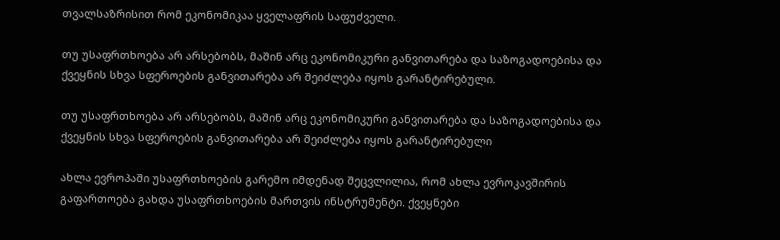თვალსაზრისით რომ ეკონომიკაა ყველაფრის საფუძველი.

თუ უსაფრთხოება არ არსებობს, მაშინ არც ეკონომიკური განვითარება და საზოგადოებისა და ქვეყნის სხვა სფეროების განვითარება არ შეიძლება იყოს გარანტირებული.

თუ უსაფრთხოება არ არსებობს, მაშინ არც ეკონომიკური განვითარება და საზოგადოებისა და ქვეყნის სხვა სფეროების განვითარება არ შეიძლება იყოს გარანტირებული

ახლა ევროპაში უსაფრთხოების გარემო იმდენად შეცვლილია, რომ ახლა ევროკავშირის გაფართოება გახდა უსაფრთხოების მართვის ინსტრუმენტი. ქვეყნები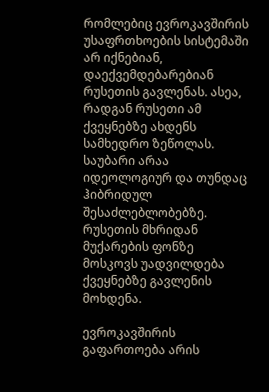რომლებიც ევროკავშირის უსაფრთხოების სისტემაში არ იქნებიან, დაექვემდებარებიან რუსეთის გავლენას. ასეა, რადგან რუსეთი ამ ქვეყნებზე ახდენს სამხედრო ზეწოლას. საუბარი არაა იდეოლოგიურ და თუნდაც ჰიბრიდულ შესაძლებლობებზე. რუსეთის მხრიდან მუქარების ფონზე მოსკოვს უადვილდება ქვეყნებზე გავლენის მოხდენა.

ევროკავშირის გაფართოება არის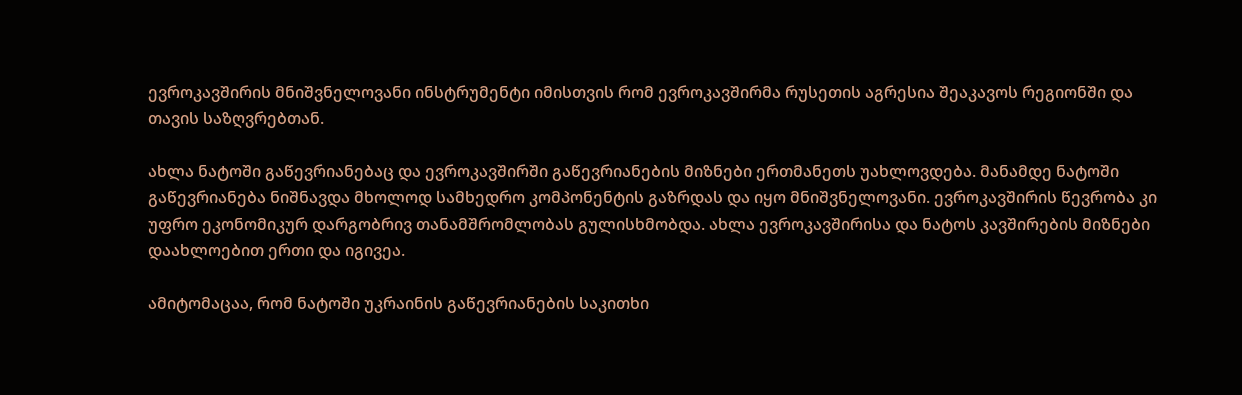ევროკავშირის მნიშვნელოვანი ინსტრუმენტი იმისთვის რომ ევროკავშირმა რუსეთის აგრესია შეაკავოს რეგიონში და თავის საზღვრებთან.

ახლა ნატოში გაწევრიანებაც და ევროკავშირში გაწევრიანების მიზნები ერთმანეთს უახლოვდება. მანამდე ნატოში გაწევრიანება ნიშნავდა მხოლოდ სამხედრო კომპონენტის გაზრდას და იყო მნიშვნელოვანი. ევროკავშირის წევრობა კი უფრო ეკონომიკურ დარგობრივ თანამშრომლობას გულისხმობდა. ახლა ევროკავშირისა და ნატოს კავშირების მიზნები დაახლოებით ერთი და იგივეა.

ამიტომაცაა, რომ ნატოში უკრაინის გაწევრიანების საკითხი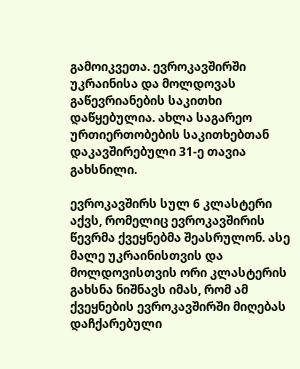გამოიკვეთა. ევროკავშირში უკრაინისა და მოლდოვას გაწევრიანების საკითხი დაწყებულია. ახლა საგარეო ურთიერთობების საკითხებთან დაკავშირებული 31-ე თავია გახსნილი.

ევროკავშირს სულ 6 კლასტერი აქვს, რომელიც ევროკავშირის წევრმა ქვეყნებმა შეასრულონ. ასე მალე უკრაინისთვის და მოლდოვისთვის ორი კლასტერის გახსნა ნიშნავს იმას, რომ ამ ქვეყნების ევროკავშირში მიღებას დაჩქარებული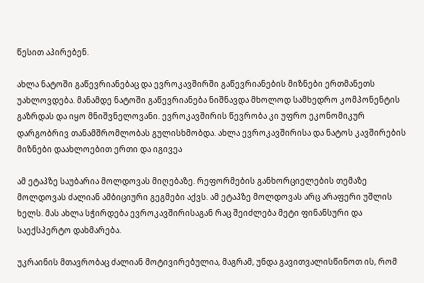წესით აპირებენ.

ახლა ნატოში გაწევრიანებაც და ევროკავშირში გაწევრიანების მიზნები ერთმანეთს უახლოვდება. მანამდე ნატოში გაწევრიანება ნიშნავდა მხოლოდ სამხედრო კომპონენტის გაზრდას და იყო მნიშვნელოვანი. ევროკავშირის წევრობა კი უფრო ეკონომიკურ დარგობრივ თანამშრომლობას გულისხმობდა. ახლა ევროკავშირისა და ნატოს კავშირების მიზნები დაახლოებით ერთი და იგივეა

ამ ეტაპზე საუბარია მოლდოვას მიღებაზე. რეფორმების განხორციელების თემაზე მოლდოვას ძალიან ამბიციური გეგმები აქვს. ამ ეტაპზე მოლდოვას არც არაფერი უშლის ხელს. მას ახლა სჭირდება ევროკავშირისაგან რაც შეიძლება მეტი ფინანსური და საექსპერტო დახმარება.

უკრაინის მთავრობაც ძალიან მოტივირებულია, მაგრამ, უნდა გავითვალისწინოთ ის, რომ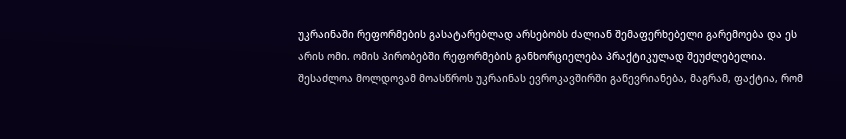უკრაინაში რეფორმების გასატარებლად არსებობს ძალიან შემაფერხებელი გარემოება და ეს არის ომი. ომის პირობებში რეფორმების განხორციელება პრაქტიკულად შეუძლებელია. შესაძლოა მოლდოვამ მოასწროს უკრაინას ევროკავშირში გაწევრიანება, მაგრამ, ფაქტია, რომ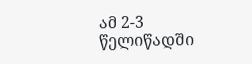ამ 2-3 წელიწადში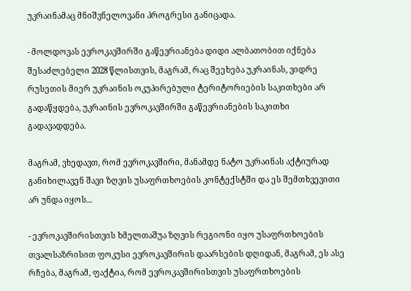უკრაინამაც მნიშვნელოვანი პროგრესი განიცადა.

- მოლდოვას ევროკავშირში გაწევრიანება დიდი ალბათობით იქნება შესაძლებელი 2028 წლისთვის, მაგრამ, რაც შეეხება უკრაინას, ვიდრე რუსეთის მიერ უკრაინის ოკუპირებული ტერიტორიების საკითხები არ გადაწყდება, უკრაინის ევროკავშირში გაწევრიანების საკითხი გადავადდება.

მაგრამ, ვხედავთ, რომ ევროკავშირი, მანამდე ნატო უკრაინას აქტიურად განიხილავენ შავი ზღვის უსაფრთხოების კონტექსტში და ეს შემთხვევითი არ უნდა იყოს...

- ევროკავშირისთვის ხმელთაშუა ზღვის რეგიონი იყო უსაფრთხოების თვალსაზრისით ფოკუსი ევროკავშირის დაარსების დღიდან, მაგრამ, ეს ასე რჩება, მაგრამ, ფაქტია, რომ ევროკავშირისთვის უსაფრთხოების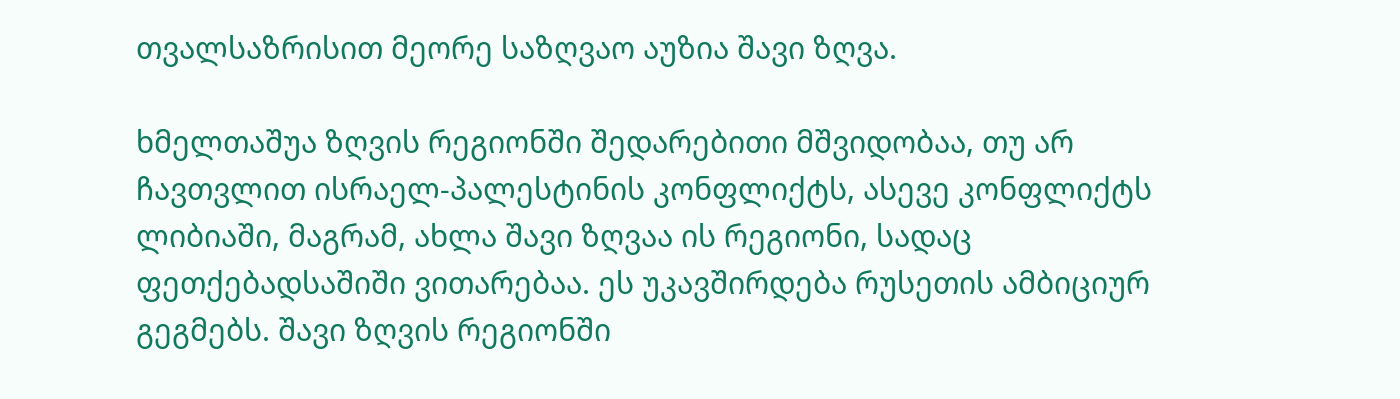თვალსაზრისით მეორე საზღვაო აუზია შავი ზღვა.

ხმელთაშუა ზღვის რეგიონში შედარებითი მშვიდობაა, თუ არ ჩავთვლით ისრაელ-პალესტინის კონფლიქტს, ასევე კონფლიქტს ლიბიაში, მაგრამ, ახლა შავი ზღვაა ის რეგიონი, სადაც ფეთქებადსაშიში ვითარებაა. ეს უკავშირდება რუსეთის ამბიციურ გეგმებს. შავი ზღვის რეგიონში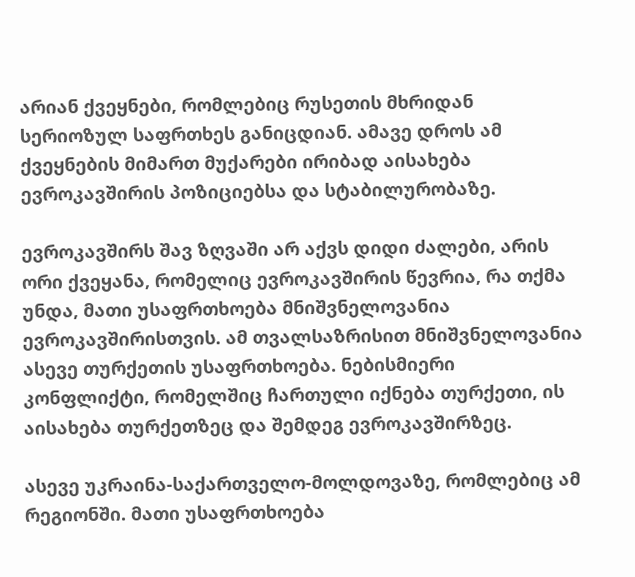არიან ქვეყნები, რომლებიც რუსეთის მხრიდან სერიოზულ საფრთხეს განიცდიან. ამავე დროს ამ ქვეყნების მიმართ მუქარები ირიბად აისახება ევროკავშირის პოზიციებსა და სტაბილურობაზე.

ევროკავშირს შავ ზღვაში არ აქვს დიდი ძალები, არის ორი ქვეყანა, რომელიც ევროკავშირის წევრია, რა თქმა უნდა, მათი უსაფრთხოება მნიშვნელოვანია ევროკავშირისთვის. ამ თვალსაზრისით მნიშვნელოვანია ასევე თურქეთის უსაფრთხოება. ნებისმიერი კონფლიქტი, რომელშიც ჩართული იქნება თურქეთი, ის აისახება თურქეთზეც და შემდეგ ევროკავშირზეც.

ასევე უკრაინა-საქართველო-მოლდოვაზე, რომლებიც ამ რეგიონში. მათი უსაფრთხოება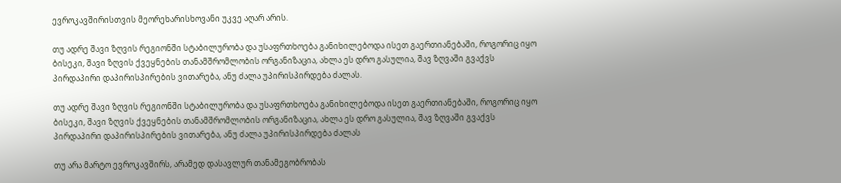ევროკავშირისთვის მეორეხარისხოვანი უკვე აღარ არის.

თუ ადრე შავი ზღვის რეგიონში სტაბილურობა და უსაფრთხოება განიხილებოდა ისეთ გაერთიანებაში, როგორიც იყო ბისეკი, შავი ზღვის ქვეყნების თანამშრომლობის ორგანიზაცია, ახლა ეს დრო გასულია, შავ ზღვაში გვაქვს პირდაპირი დაპირისპირების ვითარება, ანუ ძალა უპირისპირდება ძალას.

თუ ადრე შავი ზღვის რეგიონში სტაბილურობა და უსაფრთხოება განიხილებოდა ისეთ გაერთიანებაში, როგორიც იყო ბისეკი, შავი ზღვის ქვეყნების თანამშრომლობის ორგანიზაცია, ახლა ეს დრო გასულია, შავ ზღვაში გვაქვს პირდაპირი დაპირისპირების ვითარება, ანუ ძალა უპირისპირდება ძალას

თუ არა მარტო ევროკავშირს, არამედ დასავლურ თანამეგობრობას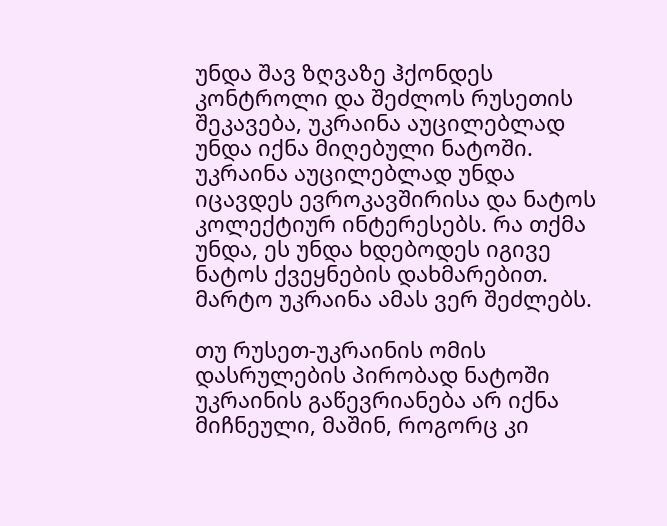უნდა შავ ზღვაზე ჰქონდეს კონტროლი და შეძლოს რუსეთის შეკავება, უკრაინა აუცილებლად უნდა იქნა მიღებული ნატოში. უკრაინა აუცილებლად უნდა იცავდეს ევროკავშირისა და ნატოს კოლექტიურ ინტერესებს. რა თქმა უნდა, ეს უნდა ხდებოდეს იგივე ნატოს ქვეყნების დახმარებით. მარტო უკრაინა ამას ვერ შეძლებს.

თუ რუსეთ-უკრაინის ომის დასრულების პირობად ნატოში უკრაინის გაწევრიანება არ იქნა მიჩნეული, მაშინ, როგორც კი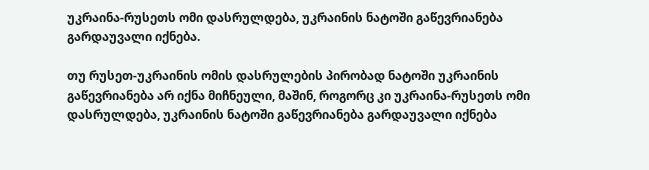უკრაინა-რუსეთს ომი დასრულდება, უკრაინის ნატოში გაწევრიანება გარდაუვალი იქნება.

თუ რუსეთ-უკრაინის ომის დასრულების პირობად ნატოში უკრაინის გაწევრიანება არ იქნა მიჩნეული, მაშინ, როგორც კი უკრაინა-რუსეთს ომი დასრულდება, უკრაინის ნატოში გაწევრიანება გარდაუვალი იქნება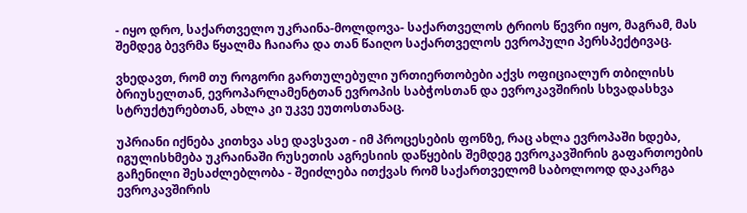- იყო დრო, საქართველო უკრაინა-მოლდოვა- საქართველოს ტრიოს წევრი იყო, მაგრამ, მას შემდეგ ბევრმა წყალმა ჩაიარა და თან წაიღო საქართველოს ევროპული პერსპექტივაც.

ვხედავთ, რომ თუ როგორი გართულებული ურთიერთობები აქვს ოფიციალურ თბილისს ბრიუსელთან, ევროპარლამენტთან ევროპის საბჭოსთან და ევროკავშირის სხვადასხვა სტრუქტურებთან, ახლა კი უკვე ეუთოსთანაც.

უპრიანი იქნება კითხვა ასე დავსვათ - იმ პროცესების ფონზე, რაც ახლა ევროპაში ხდება, იგულისხმება უკრაინაში რუსეთის აგრესიის დაწყების შემდეგ ევროკავშირის გაფართოების გაჩენილი შესაძლებლობა - შეიძლება ითქვას რომ საქართველომ საბოლოოდ დაკარგა ევროკავშირის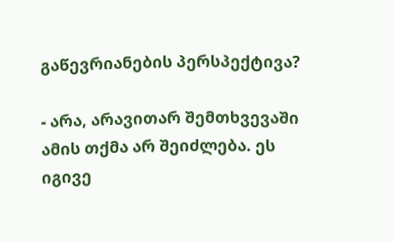გაწევრიანების პერსპექტივა?

- არა, არავითარ შემთხვევაში ამის თქმა არ შეიძლება. ეს იგივე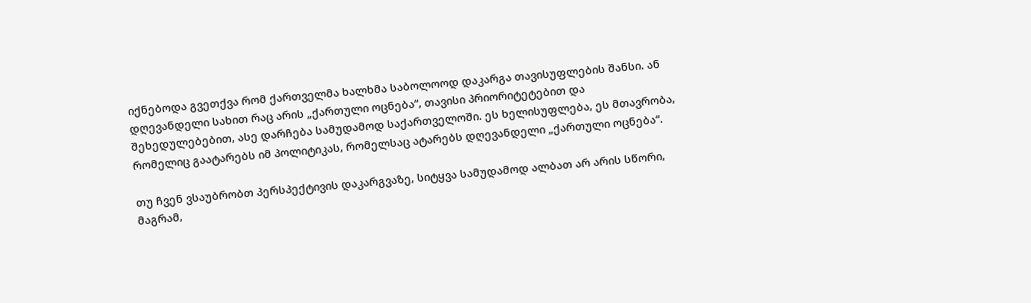იქნებოდა გვეთქვა რომ ქართველმა ხალხმა საბოლოოდ დაკარგა თავისუფლების შანსი. ან დღევანდელი სახით რაც არის „ქართული ოცნება“, თავისი პრიორიტეტებით და შეხედულებებით, ასე დარჩება სამუდამოდ საქართველოში. ეს ხელისუფლება, ეს მთავრობა, რომელიც გაატარებს იმ პოლიტიკას, რომელსაც ატარებს დღევანდელი „ქართული ოცნება“.

თუ ჩვენ ვსაუბრობთ პერსპექტივის დაკარგვაზე, სიტყვა სამუდამოდ ალბათ არ არის სწორი, მაგრამ,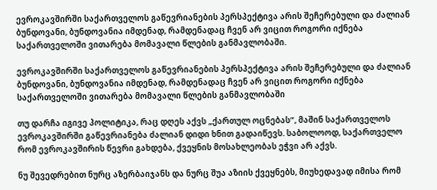ევროკავშირში საქართველოს გაწევრიანების პერსპექტივა არის შეჩერებული და ძალიან ბუნდოვანი, ბუნდოვანია იმდენად, რამდენადაც ჩვენ არ ვიცით როგორი იქნება საქართველოში ვითარება მომავალი წლების განმავლობაში.

ევროკავშირში საქართველოს გაწევრიანების პერსპექტივა არის შეჩერებული და ძალიან ბუნდოვანი, ბუნდოვანია იმდენად, რამდენადაც ჩვენ არ ვიცით როგორი იქნება საქართველოში ვითარება მომავალი წლების განმავლობაში

თუ დარჩა იგივე პოლიტიკა, რაც დღეს აქვს „ქართულ ოცნებას“, მაშინ საქართველოს ევროკავშირში გაწევრიანება ძალიან დიდი ხნით გადაიწევს. საბოლოოდ, საქართველო რომ ევროკავშირის წევრი გახდება, ქვეყნის მოსახლეობას ეჭვი არ აქვს.

ნუ შევედრებით ნურც აზერბაიჯანს და ნურც შუა აზიის ქვეყნებს, მიუხედავად იმისა რომ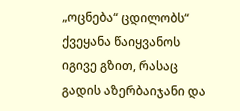„ოცნება“ ცდილობს“ ქვეყანა წაიყვანოს იგივე გზით, რასაც გადის აზერბაიჯანი და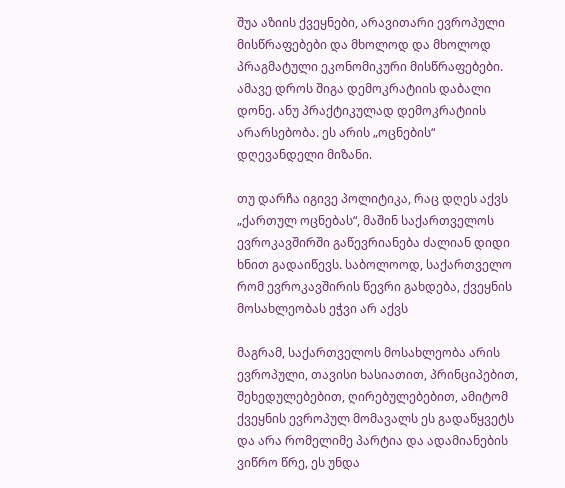შუა აზიის ქვეყნები, არავითარი ევროპული მისწრაფებები და მხოლოდ და მხოლოდ პრაგმატული ეკონომიკური მისწრაფებები. ამავე დროს შიგა დემოკრატიის დაბალი დონე. ანუ პრაქტიკულად დემოკრატიის არარსებობა. ეს არის „ოცნების“ დღევანდელი მიზანი.

თუ დარჩა იგივე პოლიტიკა, რაც დღეს აქვს „ქართულ ოცნებას“, მაშინ საქართველოს ევროკავშირში გაწევრიანება ძალიან დიდი ხნით გადაიწევს. საბოლოოდ, საქართველო რომ ევროკავშირის წევრი გახდება, ქვეყნის მოსახლეობას ეჭვი არ აქვს

მაგრამ, საქართველოს მოსახლეობა არის ევროპული, თავისი ხასიათით, პრინციპებით, შეხედულებებით, ღირებულებებით, ამიტომ ქვეყნის ევროპულ მომავალს ეს გადაწყვეტს და არა რომელიმე პარტია და ადამიანების ვიწრო წრე, ეს უნდა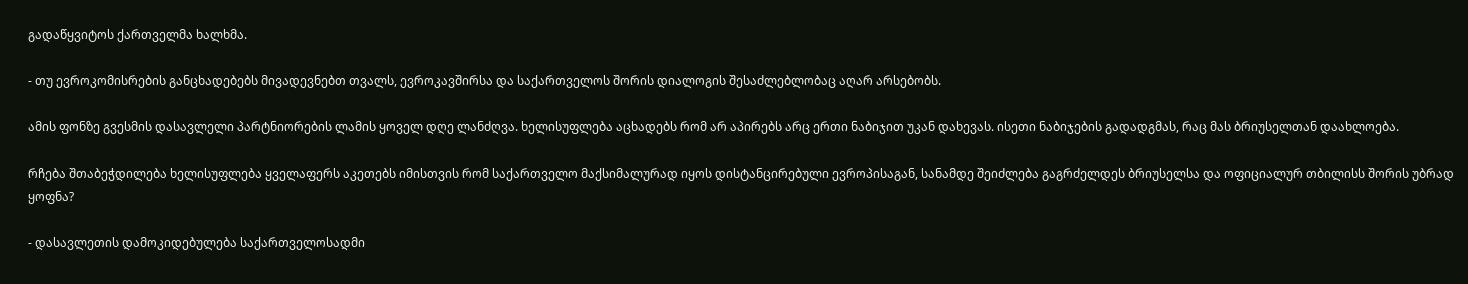გადაწყვიტოს ქართველმა ხალხმა.

- თუ ევროკომისრების განცხადებებს მივადევნებთ თვალს, ევროკავშირსა და საქართველოს შორის დიალოგის შესაძლებლობაც აღარ არსებობს.

ამის ფონზე გვესმის დასავლელი პარტნიორების ლამის ყოველ დღე ლანძღვა. ხელისუფლება აცხადებს რომ არ აპირებს არც ერთი ნაბიჯით უკან დახევას. ისეთი ნაბიჯების გადადგმას, რაც მას ბრიუსელთან დაახლოება.

რჩება შთაბეჭდილება ხელისუფლება ყველაფერს აკეთებს იმისთვის რომ საქართველო მაქსიმალურად იყოს დისტანცირებული ევროპისაგან, სანამდე შეიძლება გაგრძელდეს ბრიუსელსა და ოფიციალურ თბილისს შორის უბრად ყოფნა?

- დასავლეთის დამოკიდებულება საქართველოსადმი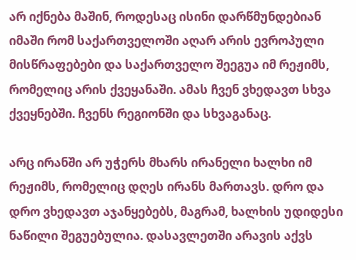არ იქნება მაშინ, როდესაც ისინი დარწმუნდებიან იმაში რომ საქართველოში აღარ არის ევროპული მისწრაფებები და საქართველო შეეგუა იმ რეჟიმს, რომელიც არის ქვეყანაში. ამას ჩვენ ვხედავთ სხვა ქვეყნებში. ჩვენს რეგიონში და სხვაგანაც.

არც ირანში არ უჭერს მხარს ირანელი ხალხი იმ რეჟიმს, რომელიც დღეს ირანს მართავს. დრო და დრო ვხედავთ აჯანყებებს, მაგრამ, ხალხის უდიდესი ნაწილი შეგუებულია. დასავლეთში არავის აქვს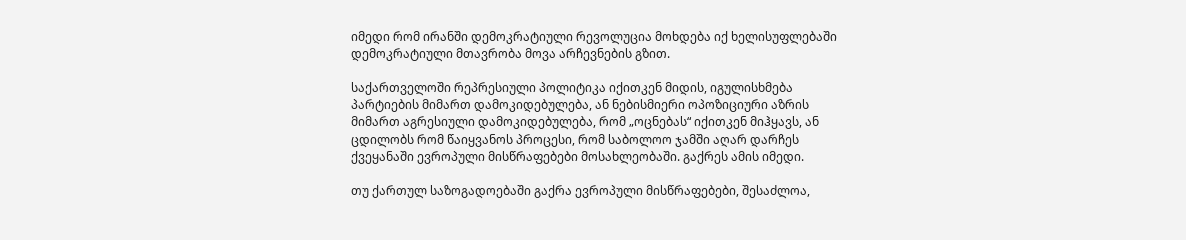იმედი რომ ირანში დემოკრატიული რევოლუცია მოხდება იქ ხელისუფლებაში დემოკრატიული მთავრობა მოვა არჩევნების გზით.

საქართველოში რეპრესიული პოლიტიკა იქითკენ მიდის, იგულისხმება პარტიების მიმართ დამოკიდებულება, ან ნებისმიერი ოპოზიციური აზრის მიმართ აგრესიული დამოკიდებულება, რომ „ოცნებას“ იქითკენ მიჰყავს, ან ცდილობს რომ წაიყვანოს პროცესი, რომ საბოლოო ჯამში აღარ დარჩეს ქვეყანაში ევროპული მისწრაფებები მოსახლეობაში. გაქრეს ამის იმედი.

თუ ქართულ საზოგადოებაში გაქრა ევროპული მისწრაფებები, შესაძლოა,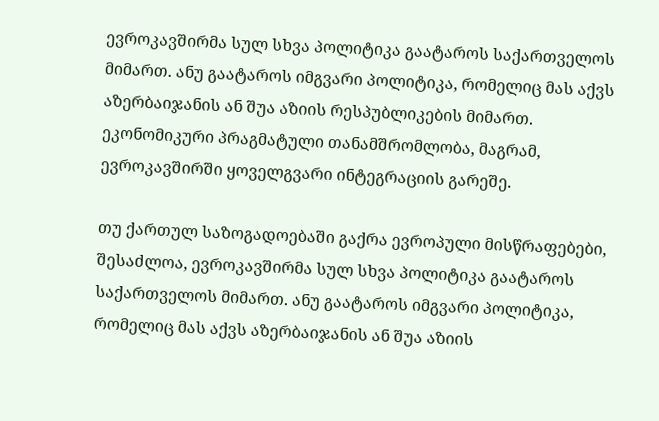ევროკავშირმა სულ სხვა პოლიტიკა გაატაროს საქართველოს მიმართ. ანუ გაატაროს იმგვარი პოლიტიკა, რომელიც მას აქვს აზერბაიჯანის ან შუა აზიის რესპუბლიკების მიმართ. ეკონომიკური პრაგმატული თანამშრომლობა, მაგრამ, ევროკავშირში ყოველგვარი ინტეგრაციის გარეშე.

თუ ქართულ საზოგადოებაში გაქრა ევროპული მისწრაფებები, შესაძლოა, ევროკავშირმა სულ სხვა პოლიტიკა გაატაროს საქართველოს მიმართ. ანუ გაატაროს იმგვარი პოლიტიკა, რომელიც მას აქვს აზერბაიჯანის ან შუა აზიის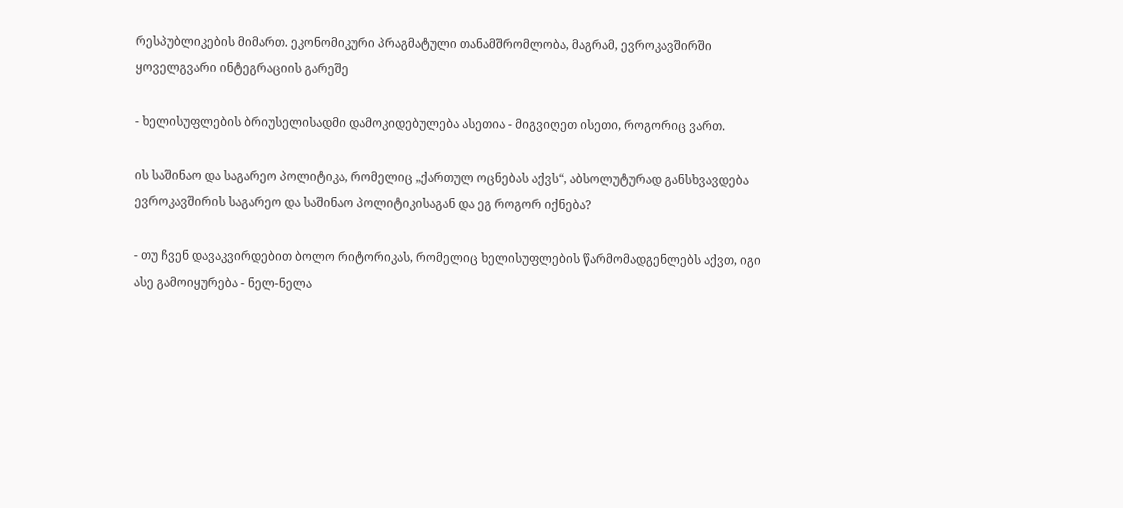რესპუბლიკების მიმართ. ეკონომიკური პრაგმატული თანამშრომლობა, მაგრამ, ევროკავშირში ყოველგვარი ინტეგრაციის გარეშე

- ხელისუფლების ბრიუსელისადმი დამოკიდებულება ასეთია - მიგვიღეთ ისეთი, როგორიც ვართ.

ის საშინაო და საგარეო პოლიტიკა, რომელიც „ქართულ ოცნებას აქვს“, აბსოლუტურად განსხვავდება ევროკავშირის საგარეო და საშინაო პოლიტიკისაგან და ეგ როგორ იქნება?

- თუ ჩვენ დავაკვირდებით ბოლო რიტორიკას, რომელიც ხელისუფლების წარმომადგენლებს აქვთ, იგი ასე გამოიყურება - ნელ-ნელა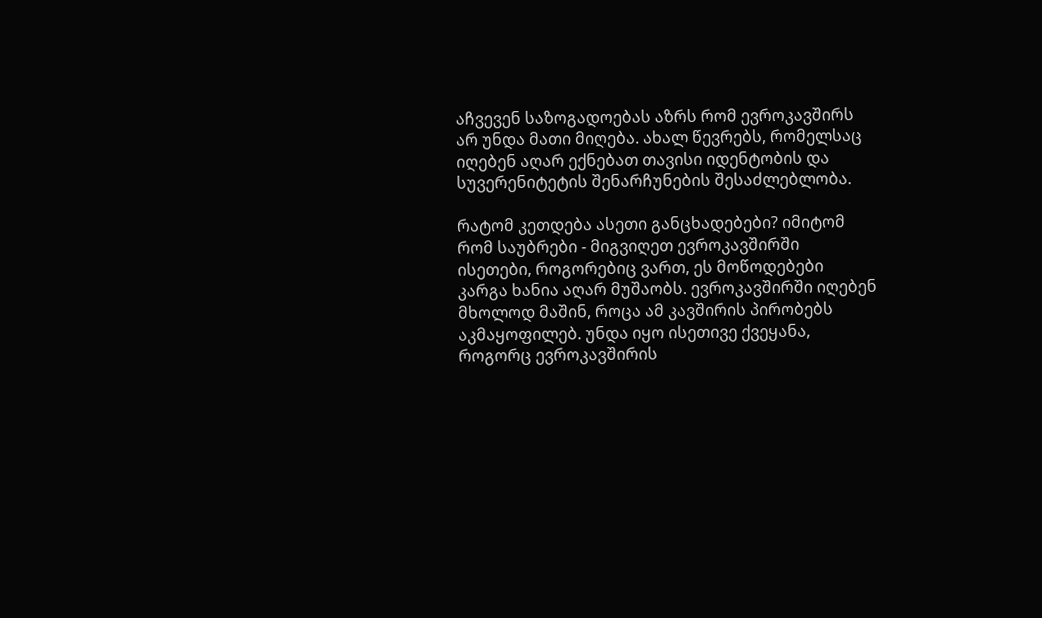აჩვევენ საზოგადოებას აზრს რომ ევროკავშირს არ უნდა მათი მიღება. ახალ წევრებს, რომელსაც იღებენ აღარ ექნებათ თავისი იდენტობის და სუვერენიტეტის შენარჩუნების შესაძლებლობა.

რატომ კეთდება ასეთი განცხადებები? იმიტომ რომ საუბრები - მიგვიღეთ ევროკავშირში ისეთები, როგორებიც ვართ, ეს მოწოდებები კარგა ხანია აღარ მუშაობს. ევროკავშირში იღებენ მხოლოდ მაშინ, როცა ამ კავშირის პირობებს აკმაყოფილებ. უნდა იყო ისეთივე ქვეყანა, როგორც ევროკავშირის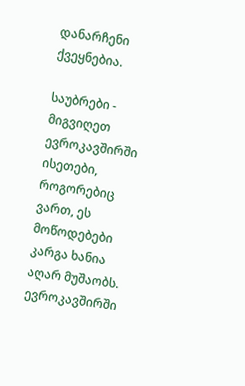დანარჩენი ქვეყნებია.

საუბრები - მიგვიღეთ ევროკავშირში ისეთები, როგორებიც ვართ, ეს მოწოდებები კარგა ხანია აღარ მუშაობს. ევროკავშირში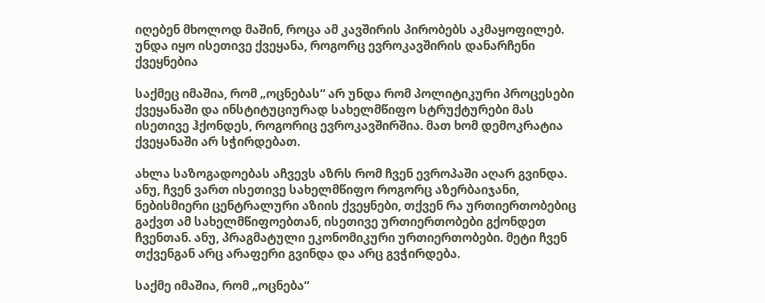იღებენ მხოლოდ მაშინ, როცა ამ კავშირის პირობებს აკმაყოფილებ. უნდა იყო ისეთივე ქვეყანა, როგორც ევროკავშირის დანარჩენი ქვეყნებია

საქმეც იმაშია, რომ „ოცნებას“ არ უნდა რომ პოლიტიკური პროცესები ქვეყანაში და ინსტიტუციურად სახელმწიფო სტრუქტურები მას ისეთივე ჰქონდეს, როგორიც ევროკავშირშია. მათ ხომ დემოკრატია ქვეყანაში არ სჭირდებათ.

ახლა საზოგადოებას აჩვევს აზრს რომ ჩვენ ევროპაში აღარ გვინდა. ანუ, ჩვენ ვართ ისეთივე სახელმწიფო როგორც აზერბაიჯანი, ნებისმიერი ცენტრალური აზიის ქვეყნები, თქვენ რა ურთიერთობებიც გაქვთ ამ სახელმწიფოებთან, ისეთივე ურთიერთობები გქონდეთ ჩვენთან. ანუ, პრაგმატული ეკონომიკური ურთიერთობები. მეტი ჩვენ თქვენგან არც არაფერი გვინდა და არც გვჭირდება.

საქმე იმაშია, რომ „ოცნება“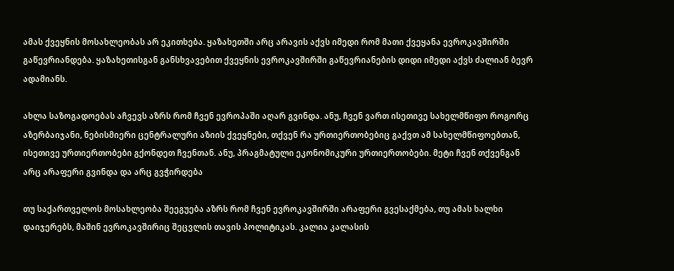ამას ქვეყნის მოსახლეობას არ ეკითხება. ყაზახეთში არც არავის აქვს იმედი რომ მათი ქვეყანა ევროკავშირში გაწევრიანდება. ყაზახეთისგან განსხვავებით ქვეყნის ევროკავშირში გაწევრიანების დიდი იმედი აქვს ძალიან ბევრ ადამიანს.

ახლა საზოგადოებას აჩვევს აზრს რომ ჩვენ ევროპაში აღარ გვინდა. ანუ, ჩვენ ვართ ისეთივე სახელმწიფო როგორც აზერბაიჯანი, ნებისმიერი ცენტრალური აზიის ქვეყნები, თქვენ რა ურთიერთობებიც გაქვთ ამ სახელმწიფოებთან, ისეთივე ურთიერთობები გქონდეთ ჩვენთან. ანუ, პრაგმატული ეკონომიკური ურთიერთობები. მეტი ჩვენ თქვენგან არც არაფერი გვინდა და არც გვჭირდება

თუ საქართველოს მოსახლეობა შეეგუება აზრს რომ ჩვენ ევროკავშირში არაფერი გვესაქმება, თუ ამას ხალხი დაიჯერებს, მაშინ ევროკავშირიც შეცვლის თავის პოლიტიკას. კალია კალასის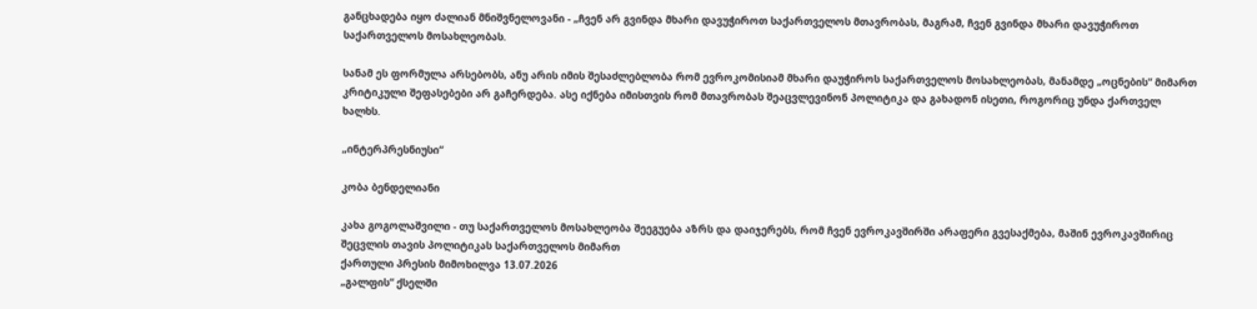განცხადება იყო ძალიან მნიშვნელოვანი - „ჩვენ არ გვინდა მხარი დავუჭიროთ საქართველოს მთავრობას, მაგრამ, ჩვენ გვინდა მხარი დავუჭიროთ საქართველოს მოსახლეობას.

სანამ ეს ფორმულა არსებობს, ანუ არის იმის შესაძლებლობა რომ ევროკომისიამ მხარი დაუჭიროს საქართველოს მოსახლეობას, მანამდე „ოცნების“ მიმართ კრიტიკული შეფასებები არ გაჩერდება. ასე იქნება იმისთვის რომ მთავრობას შეაცვლევინონ პოლიტიკა და გახადონ ისეთი, როგორიც უნდა ქართველ ხალხს.

„ინტერპრესნიუსი“

კობა ბენდელიანი

კახა გოგოლაშვილი - თუ საქართველოს მოსახლეობა შეეგუება აზრს და დაიჯერებს, რომ ჩვენ ევროკავშირში არაფერი გვესაქმება, მაშინ ევროკავშირიც შეცვლის თავის პოლიტიკას საქართველოს მიმართ
ქართული პრესის მიმოხილვა 13.07.2026
„გალფის“ ქსელში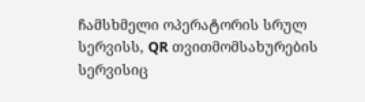ჩამსხმელი ოპერატორის სრულ სერვისს, QR თვითმომსახურების სერვისიც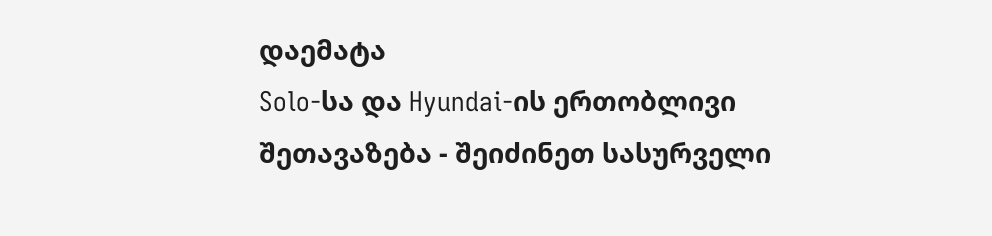დაემატა
Solo-სა და Hyundai-ის ერთობლივი შეთავაზება - შეიძინეთ სასურველი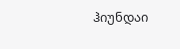ჰიუნდაი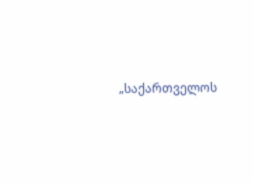„საქართველოს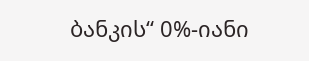ბანკის“ 0%-იანი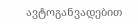ავტოგანვადებით